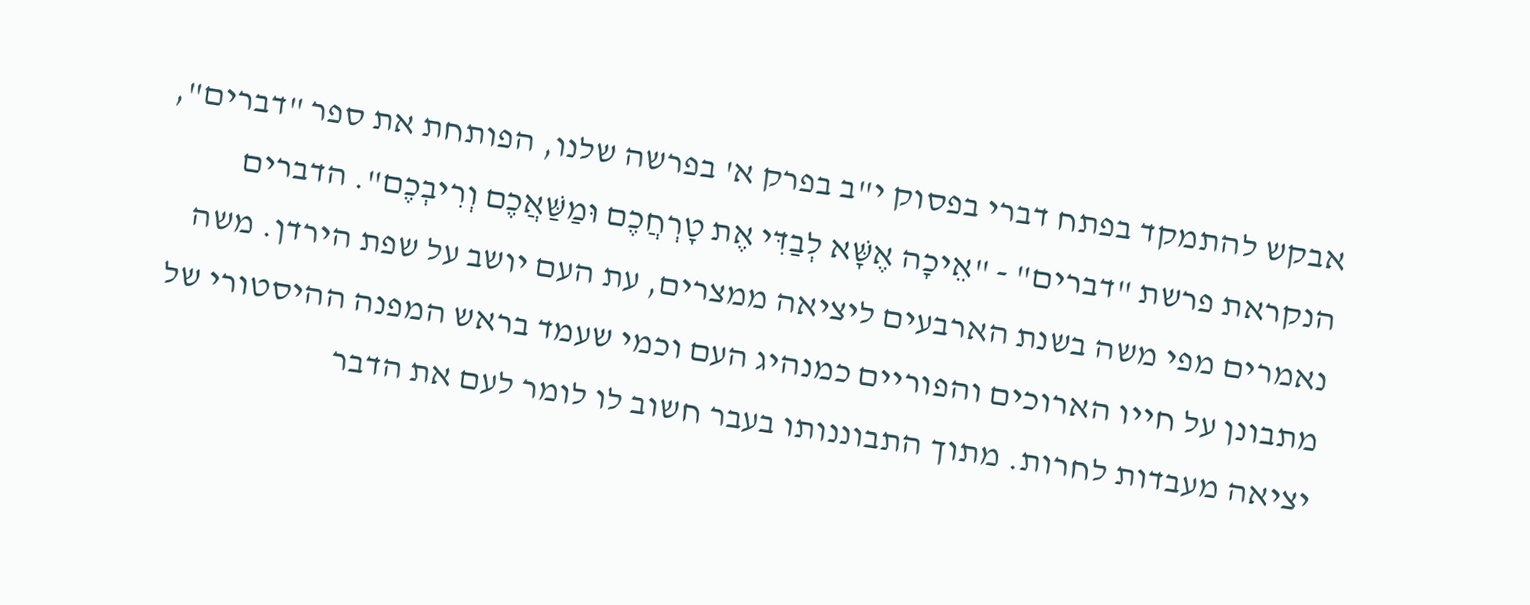אבקש להתמקד בפתח דברי בפסוק י"ב בפרק א' בפרשה שלנו, הפותחת את ספר "דברים", הנקראת פרשת "דברים" - "אֵיכָה אֶשָּׁא לְבַדִּי אֶת טָרְחֲכֶם וּמַשַּׁאֲכֶם וְרִיבְכֶם". הדברים נאמרים מפי משה בשנת הארבעים ליציאה ממצרים, עת העם יושב על שפת הירדן. משה מתבונן על חייו הארוכים והפוריים כמנהיג העם וכמי שעמד בראש המפנה ההיסטורי של יציאה מעבדות לחרות. מתוך התבוננותו בעבר חשוב לו לומר לעם את הדבר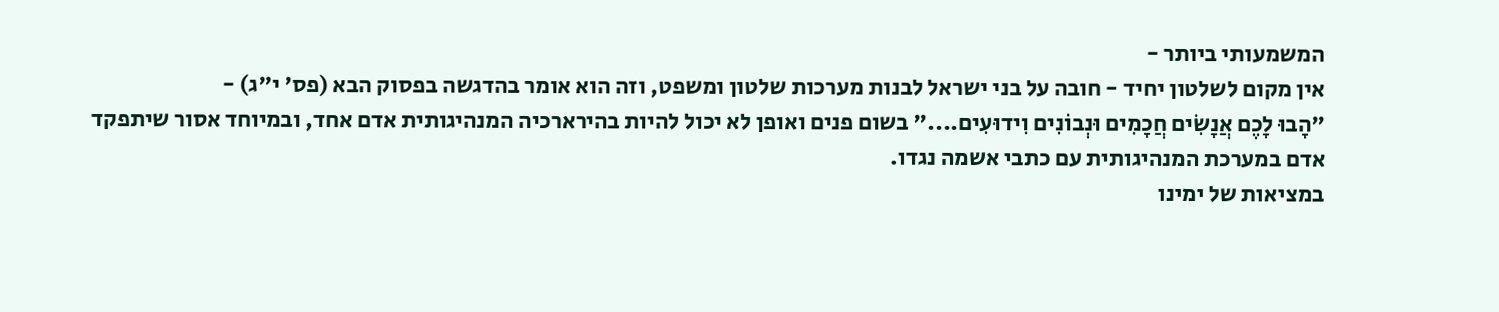המשמעותי ביותר -
אין מקום לשלטון יחיד - חובה על בני ישראל לבנות מערכות שלטון ומשפט, וזה הוא אומר בהדגשה בפסוק הבא (פס' י"ג) -
"הָבוּ לָכֶם אֲנָשִֹים חֲכָמִים וּנְבוֹנִים וִידוּעִים...." בשום פנים ואופן לא יכול להיות בהירארכיה המנהיגותית אדם אחד, ובמיוחד אסור שיתפקד אדם במערכת המנהיגותית עם כתבי אשמה נגדו.
במציאות של ימינו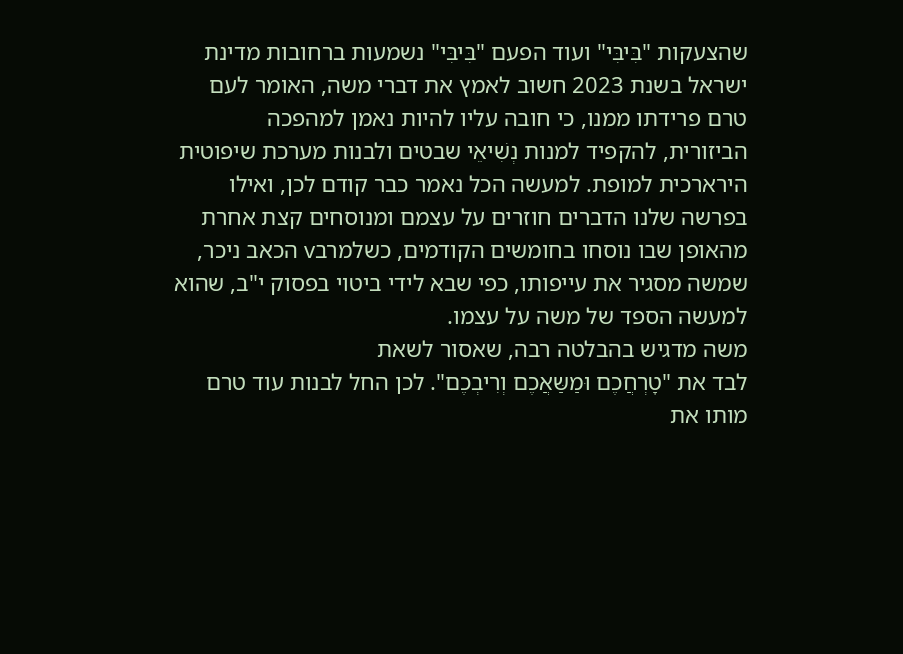שהצעקות "בִּיבִּי" ועוד הפעם "בִּיבִּי" נשמעות ברחובות מדינת ישראל בשנת 2023 חשוב לאמץ את דברי משה, האומר לעם טרם פרידתו ממנו, כי חובה עליו להיות נאמן למהפכה
הביזורית, להקפיד למנות נְשִׁיאֵי שבטים ולבנות מערכת שיפוטית הירארכית למופת. למעשה הכל נאמר כבר קודם לכן, ואילו בפרשה שלנו הדברים חוזרים על עצמם ומנוסחים קצת אחרת מהאופן שבו נוסחו בחומשים הקודמים, כשלמרבv הכאב ניכר, שמשה מסגיר את עייפותו, כפי שבא לידי ביטוי בפסוק י"ב, שהוא למעשה הספד של משה על עצמו.
משה מדגיש בהבלטה רבה, שאסור לשאת
לבד את "טָרְחֲכֶם וּמַשַּאֲכֶם וְרִיבְכֶם". לכן החל לבנות עוד טרם מותו את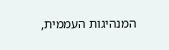המנהיגות העממית,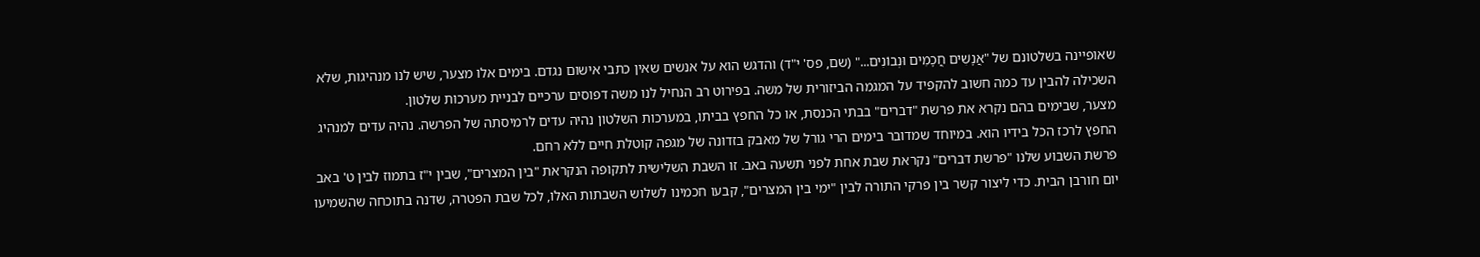שאופיינה בשלטונם של "אֲנָשִׁים חֲכָמִים וּנְבוֹנִים..." (שם, פס' י"ד) והדגש הוא על אנשים שאין כתבי אישום נגדם. בימים אלו מצער, שיש לנו מנהיגות, שלא השכילה להבין עד כמה חשוב להקפיד על המגמה הביזורית של משה. בפירוט רב הנחיל לנו משה דפוסים ערכיים לבניית מערכות שלטון.
מצער, שבימים בהם נקרא את פרשת "דברים" בבתי הכנסת, או כל החפץ בביתו, במערכות השלטון נהיה עדים לרמיסתה של הפרשה. נהיה עדים למנהיג החפץ לרכז הכל בידיו הוא. במיוחד שמדובר בימים הרי גורל של מאבק בזדונה של מגפה קוטלת חיים ללא רחם.
פרשת השבוע שלנו "פרשת דברים" נקראת שבת אחת לפני תשעה באב. זו השבת השלישית לתקופה הנקראת "בין המצרים", שבין י"ז בתמוז לבין ט' באב יום חורבן הבית. כדי ליצור קשר בין פרקי התורה לבין "ימי בין המצרים", קבעו חכמינו לשלוש השבתות האלו, לכל שבת הפטרה, שדנה בתוכחה שהשמיעו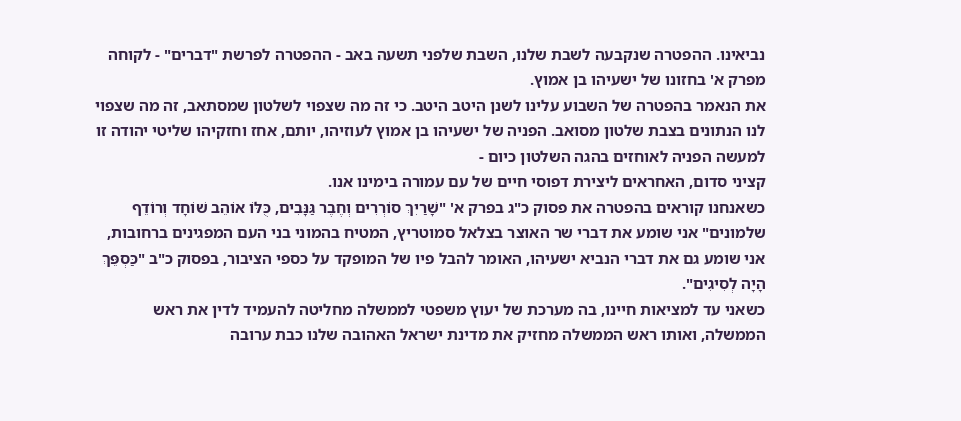נביאינו. ההפטרה שנקבעה לשבת שלנו, השבת שלפני תשעה באב - ההפטרה לפרשת "דברים" - לקוחה מפרק א' בחזונו של ישעיהו בן אמוץ.
את הנאמר בהפטרה של השבוע עלינו לשנן היטב היטב. כי זה מה שצפוי לשלטון שמסתאב, זה מה שצפוי לנו הנתונים בצבת שלטון מסואב. הפניה של ישעיהו בן אמוץ לעוזיהו, יותם, אחז וחזקיהו שליטי יהודה זו למעשה הפניה לאוחזים בהגה השלטון כיום -
קציני סדום, האחראים ליצירת דפוסי חיים של עם עמורה בימינו אנו.
כשאנחנו קוראים בהפטרה את פסוק כ"ג בפרק א' "שָׁרַיִךְ סוֹרְרִים וְחֶבֶר גַּנָּבִים, כֻּלּוֹ אוֹהֵב שׁוֹחָד וְרוֹדֵף שלמונים" אני שומע את דברי שר האוצר בצלאל סמוטריץ, המטיח בהמוני בני העם המפגינים ברחובות, אני שומע גם את דברי הנביא ישעיהו, האומר להבל פיו של המופקד על כספי הציבור, בפסוק כ"ב "כַּסְפֵּךְ הָיָה לְסִיגִים".
כשאני עד למציאות חיינו, בה מערכת של יעוץ משפטי לממשלה מחליטה להעמיד לדין את ראש הממשלה, ואותו ראש הממשלה מחזיק את מדינת ישראל האהובה שלנו כבת ערובה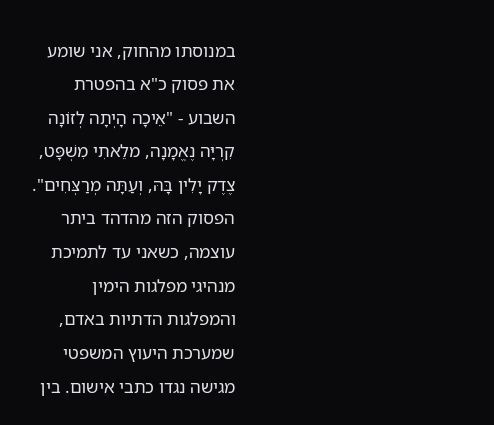במנוסתו מהחוק, אני שומע את פסוק כ"א בהפטרת השבוע - "אֵיכָה הָיְתָה לְזוֹנָה קִרְיָּה נֶאֱמָנָה, מלֵאתִי מִשְׁפָּט, צֶדֶק יָלִין בָּהּ, וְעַתָּה מְרַצְּחִים". הפסוק הזה מהדהד ביתר עוצמה, כשאני עד לתמיכת מנהיגי מפלגות הימין והמפלגות הדתיות באדם, שמערכת היעוץ המשפטי מגישה נגדו כתבי אישום. בין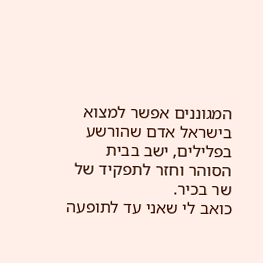המגוננים אפשר למצוא בישראל אדם שהורשע בפלילים, ישב בבית הסוהר וחזר לתפקיד של שר בכיר.
כואב לי שאני עד לתופעה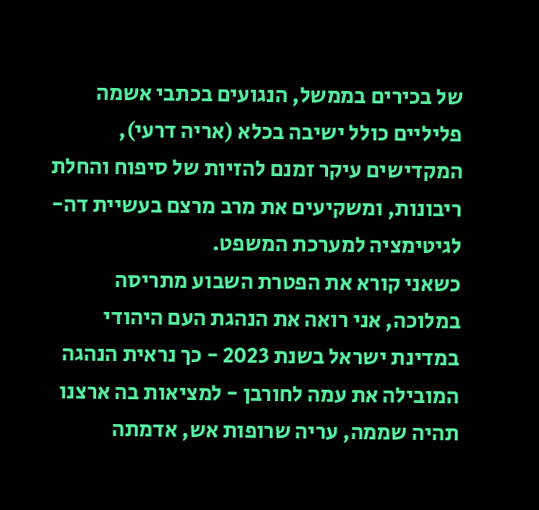של בכירים בממשל, הנגועים בכתבי אשמה פליליים כולל ישיבה בכלא (אריה דרעי), המקדישים עיקר זמנם להזיות של סיפוח והחלת ריבונות, ומשקיעים את מרב מרצם בעשיית דה-לגיטימציה למערכת המשפט.
כשאני קורא את הפטרת השבוע מתריסה במלוכה, אני רואה את הנהגת העם היהודי במדינת ישראל בשנת 2023 - כך נראית הנהגה המובילה את עמה לחורבן - למציאות בה ארצנו תהיה שממה, עריה שרופות אש, אדמתה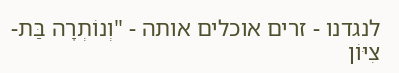לנגדנו - זרים אוכלים אותה - "וְנוֹתְרָה בַּת-צִיּוֹן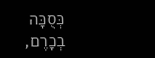כְּסֻכָּה בְכָרֶם,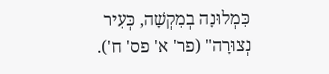כִּמְלוּנָה בְמִקְשָׁה, כְּעִיר נְצוּרָה" (פר' א' פס' ח').